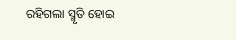ରହିଗଲା ସ୍ମୃତି ହୋଇ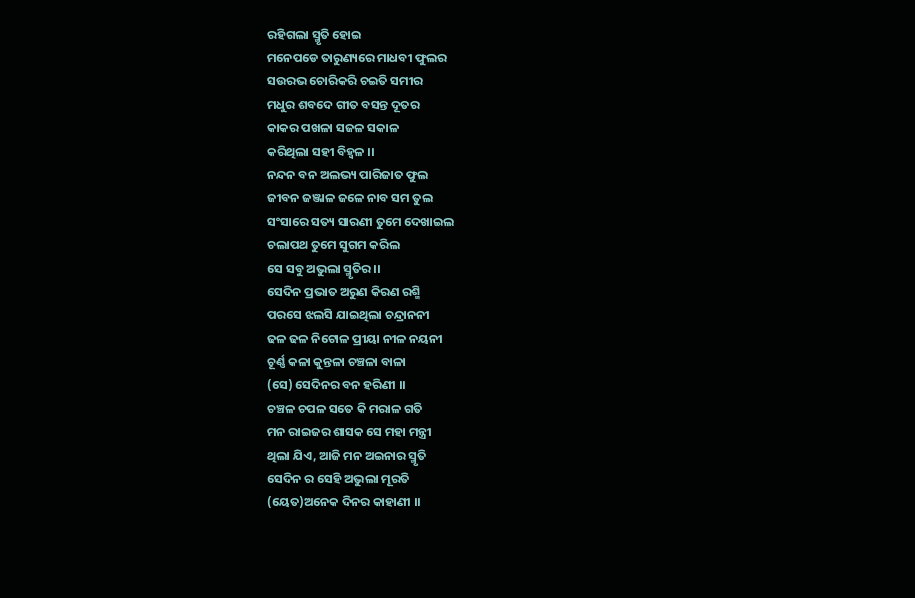ରହିଗଲା ସ୍ମୃତି ହୋଇ
ମନେପଡେ ତାରୁଣ୍ୟରେ ମାଧବୀ ଫୁଲର
ସଉରଭ ଚୋରିକରି ଚଇତି ସମୀର
ମଧୁର ଶବଦେ ଗୀତ ବସନ୍ତ ଦୂତର
କାକର ପଖଳା ସଜଳ ସକାଳ
କରିଥିଲା ସହୀ ବିହ୍ଵଳ ।।
ନନ୍ଦନ ବନ ଅଲଭ୍ୟ ପାରିଜାତ ଫୁଲ
ଜୀବନ ଜଞ୍ଜାଳ ଜଳେ ନାବ ସମ ତୁଲ
ସଂସାରେ ସତ୍ୟ ସାରଣୀ ତୁମେ ଦେଖାଇଲ
ଚଲାପଥ ତୁମେ ସୁଗମ କରିଲ
ସେ ସବୁ ଅଭୁଲା ସ୍ମୃତିର ।।
ସେଦିନ ପ୍ରଭାତ ଅରୁଣ କିରଣ ରଶ୍ମି
ପରସେ ଝଲସି ଯାଇଥିଲା ଚନ୍ଦ୍ରାନନୀ
ଢଳ ଢଳ ନିଟୋଳ ପ୍ରୀୟା ନୀଳ ନୟନୀ
ଚୂର୍ଣ୍ଣ କଳା କୁନ୍ତଳା ଚଞ୍ଚଳା ବାଳା
(ସେ) ସେଦିନର ବନ ହରିଣୀ ।।
ଚଞ୍ଚଳ ଚପଳ ସତେ କି ମରାଳ ଗତି
ମନ ରାଇଜର ଶାସକ ସେ ମହା ମନ୍ତ୍ରୀ
ଥିଲା ଯିଏ, ଆଜି ମନ ଅଇନାର ସ୍ମୃତି
ସେଦିନ ର ସେହି ଅଭୁଲା ମୂରତି
(ୟେତ)ଅନେକ ଦିନର କାହାଣୀ ।।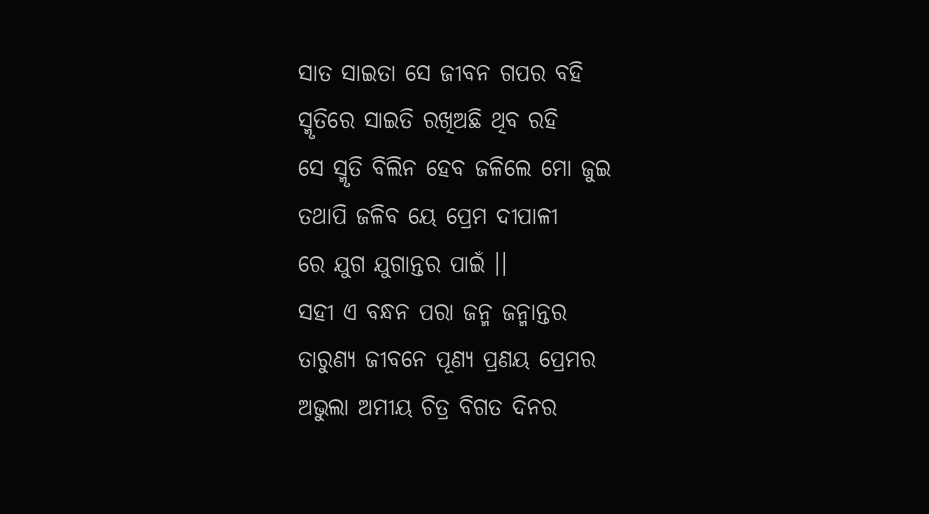ସାତ ସାଇତା ସେ ଜୀବନ ଗପର ବହି
ସ୍ମୃତିରେ ସାଇତି ରଖିଅଛି ଥିବ ରହି
ସେ ସ୍ମୃତି ବିଲିନ ହେବ ଜଳିଲେ ମୋ ଜୁଇ
ତଥାପି ଜଳିବ ୟେ ପ୍ରେମ ଦୀପାଳୀ
ରେ ଯୁଗ ଯୁଗାନ୍ତର ପାଇଁ ।।
ସହୀ ଏ ବନ୍ଧନ ପରା ଜନ୍ମ ଜନ୍ମାନ୍ତର
ତାରୁଣ୍ୟ ଜୀବନେ ପୂଣ୍ୟ ପ୍ରଣୟ ପ୍ରେମର
ଅଭୁଲା ଅମୀୟ ଚିତ୍ର ବିଗତ ଦିନର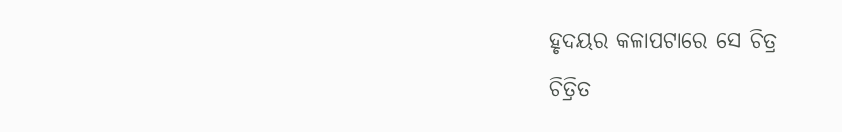ହୃଦୟର କଳାପଟାରେ ସେ ଚିତ୍ର
ଚିତ୍ରିତ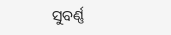ସୁବର୍ଣ୍ଣ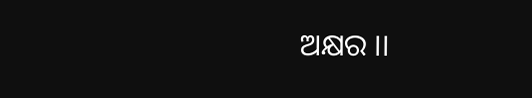ଅକ୍ଷର ।।